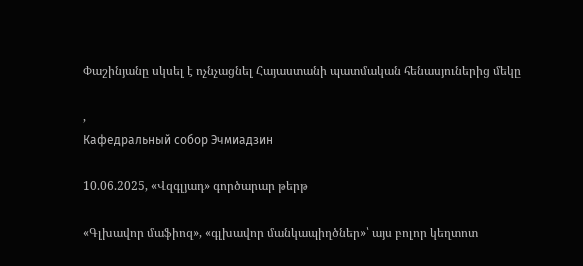Փաշինյանը սկսել է ոչնչացնել Հայաստանի պատմական հենասյուներից մեկը

,
Кафедральный собор Эчмиадзин

10.06.2025, «Վզգլյադ» գործարար թերթ

«Գլխավոր մաֆիոզ», «գլխավոր մանկապիղծներ»՝ այս բոլոր կեղտոտ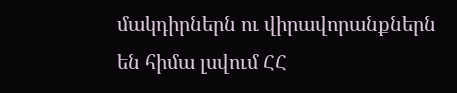մակդիրներն ու վիրավորանքներն են հիմա լսվում ՀՀ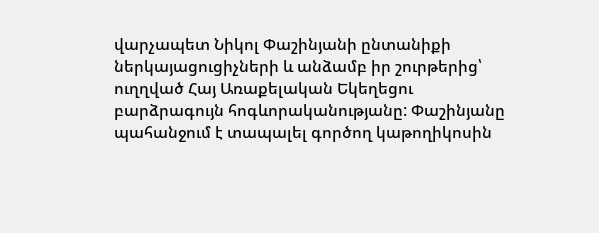վարչապետ Նիկոլ Փաշինյանի ընտանիքի ներկայացուցիչների և անձամբ իր շուրթերից՝ ուղղված Հայ Առաքելական Եկեղեցու բարձրագույն հոգևորականությանը: Փաշինյանը պահանջում է տապալել գործող կաթողիկոսին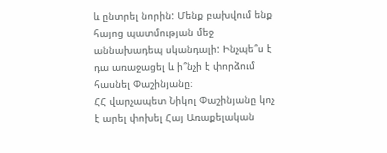և ընտրել նորին: Մենք բախվում ենք հայոց պատմության մեջ աննախադեպ սկանդալի: Ինչպե՞ս է դա առաջացել և ի՞նչի է փորձում հասնել Փաշինյանը։
ՀՀ վարչապետ Նիկոլ Փաշինյանը կոչ է արել փոխել Հայ Առաքելական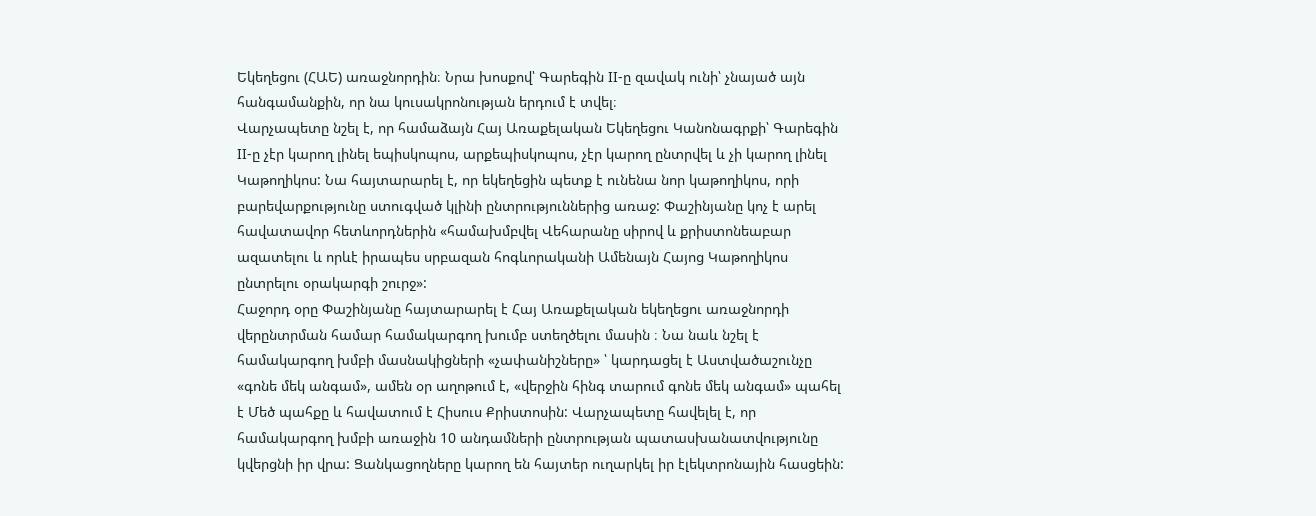Եկեղեցու (ՀԱԵ) առաջնորդին։ Նրա խոսքով՝ Գարեգին II-ը զավակ ունի՝ չնայած այն հանգամանքին, որ նա կուսակրոնության երդում է տվել։
Վարչապետը նշել է, որ համաձայն Հայ Առաքելական Եկեղեցու Կանոնագրքի՝ Գարեգին II-ը չէր կարող լինել եպիսկոպոս, արքեպիսկոպոս, չէր կարող ընտրվել և չի կարող լինել Կաթողիկոս: Նա հայտարարել է, որ եկեղեցին պետք է ունենա նոր կաթողիկոս, որի բարեվարքությունը ստուգված կլինի ընտրություններից առաջ: Փաշինյանը կոչ է արել հավատավոր հետևորդներին «համախմբվել Վեհարանը սիրով և քրիստոնեաբար ազատելու և որևէ իրապես սրբազան հոգևորականի Ամենայն Հայոց Կաթողիկոս ընտրելու օրակարգի շուրջ»:
Հաջորդ օրը Փաշինյանը հայտարարել է Հայ Առաքելական եկեղեցու առաջնորդի վերընտրման համար համակարգող խումբ ստեղծելու մասին ։ Նա նաև նշել է համակարգող խմբի մասնակիցների «չափանիշները» ՝ կարդացել է Աստվածաշունչը «գոնե մեկ անգամ», ամեն օր աղոթում է, «վերջին հինգ տարում գոնե մեկ անգամ» պահել է Մեծ պահքը և հավատում է Հիսուս Քրիստոսին: Վարչապետը հավելել է, որ համակարգող խմբի առաջին 10 անդամների ընտրության պատասխանատվությունը կվերցնի իր վրա: Ցանկացողները կարող են հայտեր ուղարկել իր էլեկտրոնային հասցեին: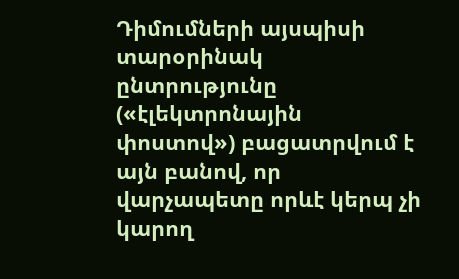Դիմումների այսպիսի տարօրինակ ընտրությունը («էլեկտրոնային փոստով») բացատրվում է այն բանով, որ վարչապետը որևէ կերպ չի կարող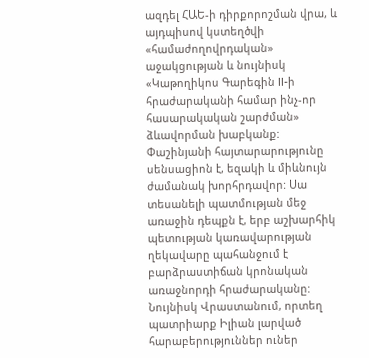ազդել ՀԱԵ-ի դիրքորոշման վրա, և այդպիսով կստեղծվի «համաժողովրդական» աջակցության և նույնիսկ «Կաթողիկոս Գարեգին II-ի հրաժարականի համար ինչ-որ հասարակական շարժման» ձևավորման խաբկանք:
Փաշինյանի հայտարարությունը սենսացիոն է, եզակի և միևնույն ժամանակ խորհրդավոր: Սա տեսանելի պատմության մեջ առաջին դեպքն է, երբ աշխարհիկ պետության կառավարության ղեկավարը պահանջում է բարձրաստիճան կրոնական առաջնորդի հրաժարականը: Նույնիսկ Վրաստանում, որտեղ պատրիարք Իլիան լարված հարաբերություններ ուներ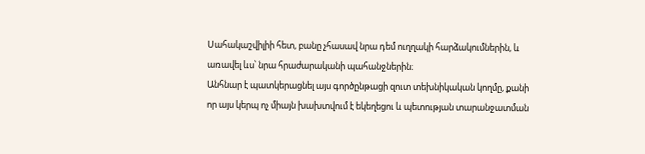Սահակաշվիլիի հետ, բանը չհասավ նրա դեմ ուղղակի հարձակումներին, և առավել ևս՝ նրա հրաժարականի պահանջներին։
Անհնար է պատկերացնել այս գործընթացի զուտ տեխնիկական կողմը, քանի որ այս կերպ ոչ միայն խախտվում է եկեղեցու և պետության տարանջատման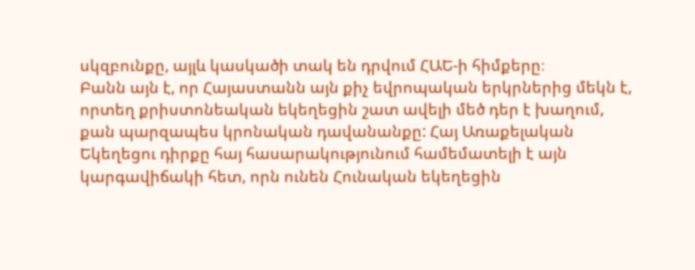սկզբունքը, այլև կասկածի տակ են դրվում ՀԱԵ-ի հիմքերը։
Բանն այն է, որ Հայաստանն այն քիչ եվրոպական երկրներից մեկն է, որտեղ քրիստոնեական եկեղեցին շատ ավելի մեծ դեր է խաղում, քան պարզապես կրոնական դավանանքը: Հայ Առաքելական Եկեղեցու դիրքը հայ հասարակությունում համեմատելի է այն կարգավիճակի հետ, որն ունեն Հունական եկեղեցին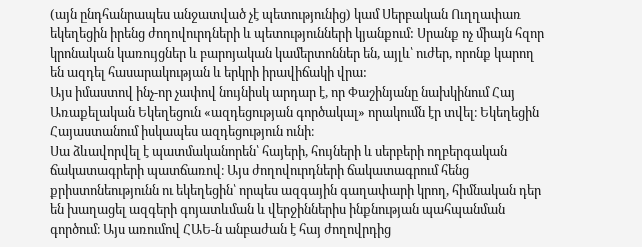(այն ընդհանրապես անջատված չէ պետությունից) կամ Սերբական Ուղղափառ եկեղեցին իրենց ժողովուրդների և պետությունների կյանքում: Սրանք ոչ միայն հզոր կրոնական կառույցներ և բարոյական կամերտոններ են, այլև՝ ուժեր, որոնք կարող են ազդել հասարակության և երկրի իրավիճակի վրա:
Այս իմաստով ինչ-որ չափով նույնիսկ արդար է, որ Փաշինյանը նախկինում Հայ Առաքելական Եկեղեցուն «ազդեցության գործակալ» որակումն էր տվել։ Եկեղեցին Հայաստանում իսկապես ազդեցություն ունի։
Սա ձևավորվել է պատմականորեն՝ հայերի, հույների և սերբերի ողբերգական ճակատագրերի պատճառով։ Այս ժողովուրդների ճակատագրում հենց քրիստոնեությունն ու եկեղեցին՝ որպես ազգային գաղափարի կրող, հիմնական դեր են խաղացել ազգերի գոյատևման և վերջիններիս ինքնության պահպանման գործում։ Այս առումով ՀԱԵ-ն անբաժան է հայ ժողովրդից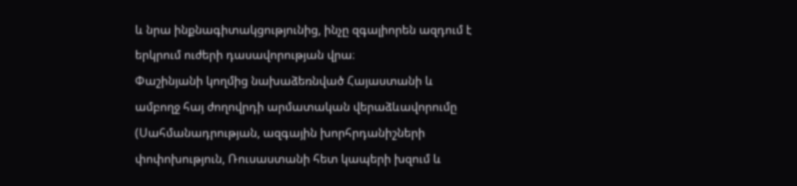և նրա ինքնագիտակցությունից, ինչը զգալիորեն ազդում է երկրում ուժերի դասավորության վրա։
Փաշինյանի կողմից նախաձեռնված Հայաստանի և ամբողջ հայ ժողովրդի արմատական վերաձևավորումը (Սահմանադրության, ազգային խորհրդանիշների փոփոխություն, Ռուսաստանի հետ կապերի խզում և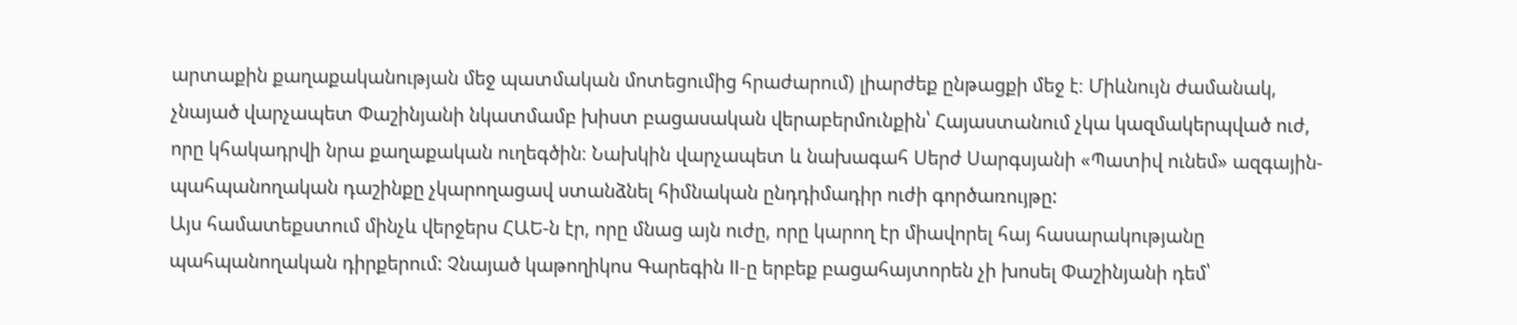արտաքին քաղաքականության մեջ պատմական մոտեցումից հրաժարում) լիարժեք ընթացքի մեջ է։ Միևնույն ժամանակ, չնայած վարչապետ Փաշինյանի նկատմամբ խիստ բացասական վերաբերմունքին՝ Հայաստանում չկա կազմակերպված ուժ, որը կհակադրվի նրա քաղաքական ուղեգծին։ Նախկին վարչապետ և նախագահ Սերժ Սարգսյանի «Պատիվ ունեմ» ազգային-պահպանողական դաշինքը չկարողացավ ստանձնել հիմնական ընդդիմադիր ուժի գործառույթը:
Այս համատեքստում մինչև վերջերս ՀԱԵ-ն էր, որը մնաց այն ուժը, որը կարող էր միավորել հայ հասարակությանը պահպանողական դիրքերում: Չնայած կաթողիկոս Գարեգին II-ը երբեք բացահայտորեն չի խոսել Փաշինյանի դեմ՝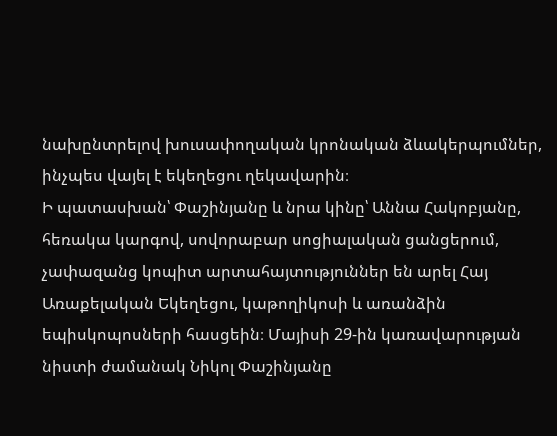նախընտրելով խուսափողական կրոնական ձևակերպումներ, ինչպես վայել է եկեղեցու ղեկավարին։
Ի պատասխան՝ Փաշինյանը և նրա կինը՝ Աննա Հակոբյանը, հեռակա կարգով, սովորաբար սոցիալական ցանցերում, չափազանց կոպիտ արտահայտություններ են արել Հայ Առաքելական Եկեղեցու, կաթողիկոսի և առանձին եպիսկոպոսների հասցեին։ Մայիսի 29-ին կառավարության նիստի ժամանակ Նիկոլ Փաշինյանը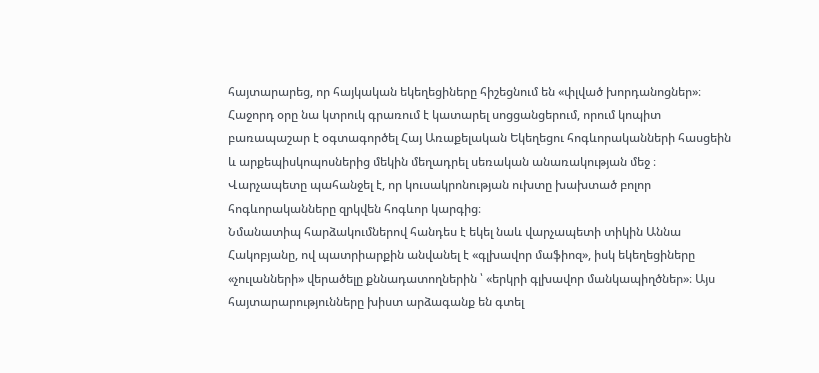հայտարարեց, որ հայկական եկեղեցիները հիշեցնում են «փլված խորդանոցներ»։ Հաջորդ օրը նա կտրուկ գրառում է կատարել սոցցանցերում, որում կոպիտ բառապաշար է օգտագործել Հայ Առաքելական Եկեղեցու հոգևորականների հասցեին և արքեպիսկոպոսներից մեկին մեղադրել սեռական անառակության մեջ ։ Վարչապետը պահանջել է, որ կուսակրոնության ուխտը խախտած բոլոր հոգևորականները զրկվեն հոգևոր կարգից։
Նմանատիպ հարձակումներով հանդես է եկել նաև վարչապետի տիկին Աննա Հակոբյանը, ով պատրիարքին անվանել է «գլխավոր մաֆիոզ», իսկ եկեղեցիները «չուլանների» վերածելը քննադատողներին ՝ «երկրի գլխավոր մանկապիղծներ»։ Այս հայտարարությունները խիստ արձագանք են գտել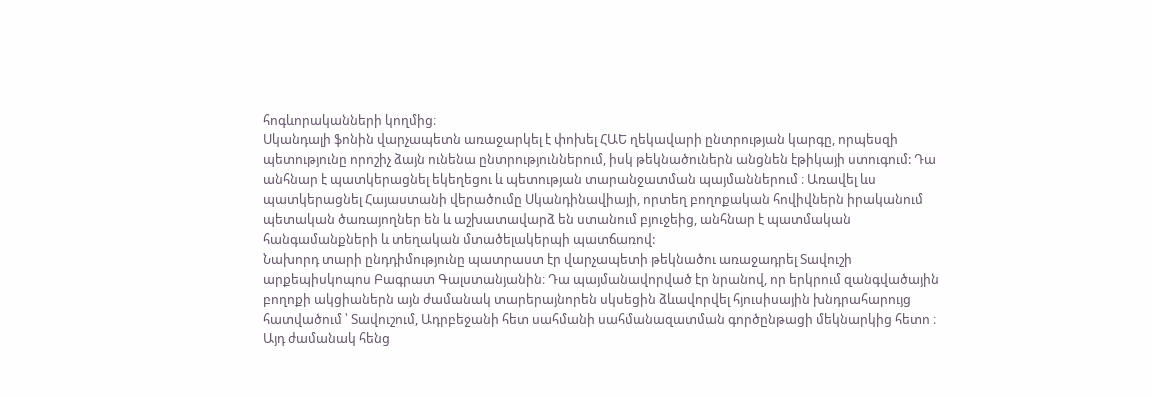հոգևորականների կողմից։
Սկանդալի ֆոնին վարչապետն առաջարկել է փոխել ՀԱԵ ղեկավարի ընտրության կարգը, որպեսզի պետությունը որոշիչ ձայն ունենա ընտրություններում, իսկ թեկնածուներն անցնեն էթիկայի ստուգում: Դա անհնար է պատկերացնել եկեղեցու և պետության տարանջատման պայմաններում ։ Առավել ևս պատկերացնել Հայաստանի վերածումը Սկանդինավիայի, որտեղ բողոքական հովիվներն իրականում պետական ծառայողներ են և աշխատավարձ են ստանում բյուջեից, անհնար է պատմական հանգամանքների և տեղական մտածելակերպի պատճառով:
Նախորդ տարի ընդդիմությունը պատրաստ էր վարչապետի թեկնածու առաջադրել Տավուշի արքեպիսկոպոս Բագրատ Գալստանյանին։ Դա պայմանավորված էր նրանով, որ երկրում զանգվածային բողոքի ակցիաներն այն ժամանակ տարերայնորեն սկսեցին ձևավորվել հյուսիսային խնդրահարույց հատվածում ՝ Տավուշում, Ադրբեջանի հետ սահմանի սահմանազատման գործընթացի մեկնարկից հետո ։ Այդ ժամանակ հենց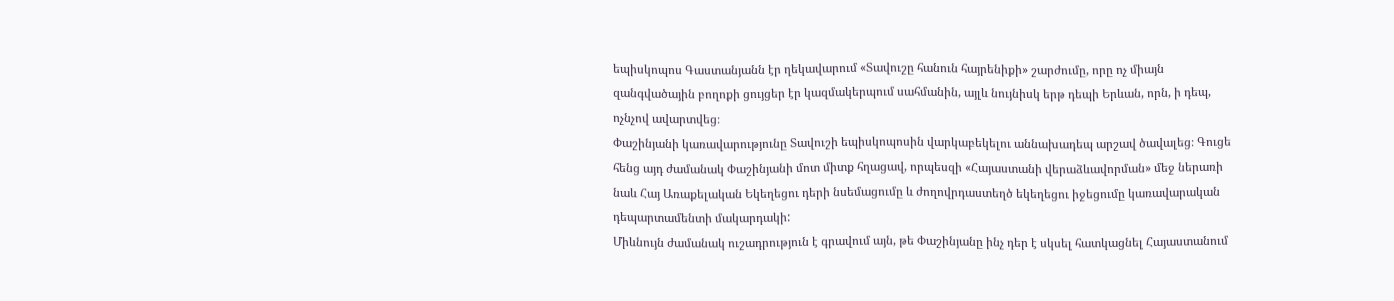եպիսկոպոս Գաստանյանն էր ղեկավարում «Տավուշը հանուն հայրենիքի» շարժումը, որը ոչ միայն զանգվածային բողոքի ցույցեր էր կազմակերպում սահմանին, այլև նույնիսկ երթ դեպի Երևան, որն, ի դեպ, ոչնչով ավարտվեց։
Փաշինյանի կառավարությունը Տավուշի եպիսկոպոսին վարկաբեկելու աննախադեպ արշավ ծավալեց։ Գուցե հենց այդ ժամանակ Փաշինյանի մոտ միտք հղացավ, որպեսզի «Հայաստանի վերաձևավորման» մեջ ներառի նաև Հայ Առաքելական Եկեղեցու դերի նսեմացումը և ժողովրդաստեղծ եկեղեցու իջեցումը կառավարական դեպարտամենտի մակարդակի:
Միևնույն ժամանակ ուշադրություն է գրավում այն, թե Փաշինյանը ինչ դեր է սկսել հատկացնել Հայաստանում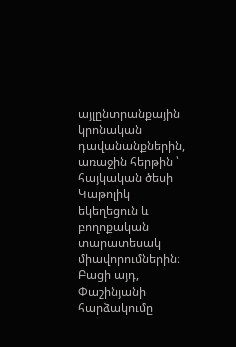այլընտրանքային կրոնական դավանանքներին, առաջին հերթին ՝ հայկական ծեսի Կաթոլիկ եկեղեցուն և բողոքական տարատեսակ միավորումներին։ Բացի այդ, Փաշինյանի հարձակումը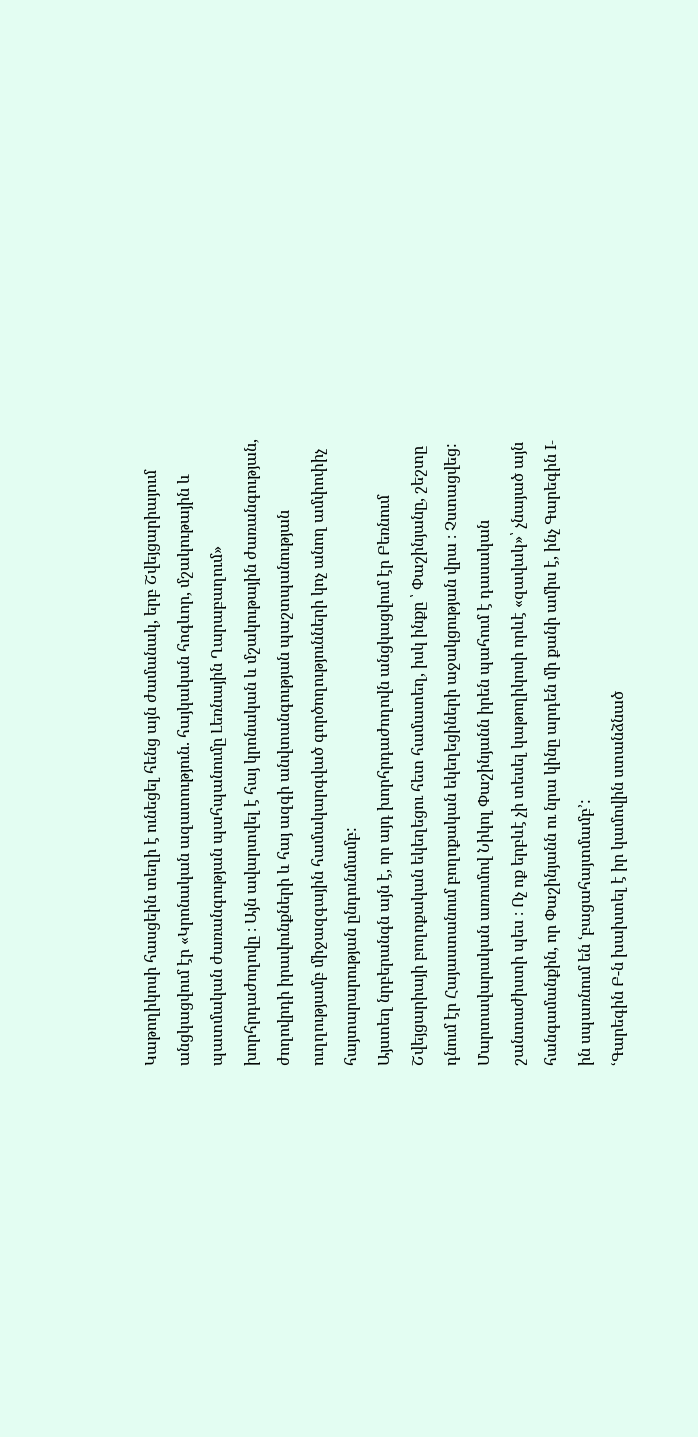Կաթողիկոսի հասցեին տեղի է ունեցել հենց այն ժամանակ, երբ Շվեյցարիայում անցկացվում էր «Կրոնական ազատություն. հայկական հոգևոր, մշակութային և պատմական ժառանգության պահպանումը Լեռնային Ղարաբաղում» խորհրդաժողովը ։ Այն ավարտվել է հայ կրոնական և մշակութային ժառանգության, ժողովրդի իրավունքների և հայ ազգի անվտանգության պաշտպանության ուղղությամբ միջազգային համակարգված գործողությունների կոչ անող ամփոփիչ հայտարարության ընդունմամբ:
Այստեղ նրբերանգն այն է, որ այդ խորհրդաժողովն անցկացվում էր Բեռնում Շվեյցարիայի բողոքական եկեղեցու հետ համատեղ, իսկ ինքը ՝ Փաշինյանը, շեշտը դնում էր Հայաստանում բողոքական եկեղեցիների աջակցության վրա ։ Չստացվեց:
Մարտավարական առումով Նիկոլ Փաշինյանն իրեն պահում է դասական շանտաժիստի պես ։ Ոչ ոք երբևէ չի տեսել կաթողիկոսի որևէ «զավակ»՝ չնայած այն հանգամանքին, որ Փաշինյանն ու նրա կինը արդեն մի քանի ամիս է, ինչ Գարեգին I-ին սպառնում են ՙբացահայտմամբ՚:
ՙԳարեգին Բ-ն խախտել է իր կամովին ստանձնած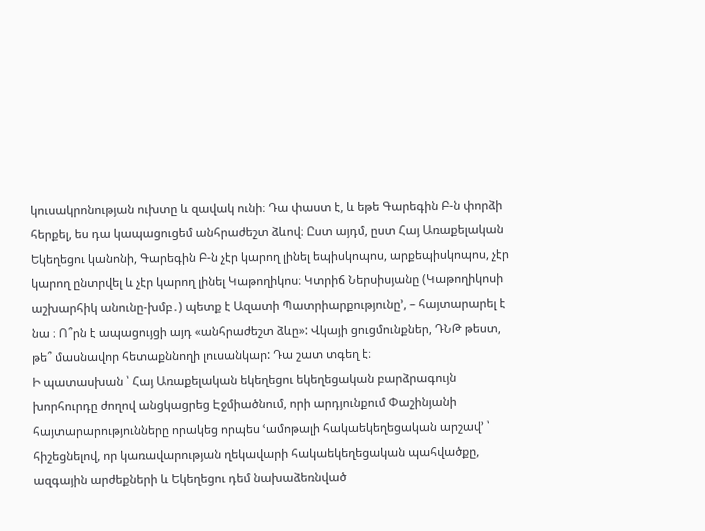կուսակրոնության ուխտը և զավակ ունի։ Դա փաստ է, և եթե Գարեգին Բ-ն փորձի հերքել, ես դա կապացուցեմ անհրաժեշտ ձևով։ Ըստ այդմ, ըստ Հայ Առաքելական Եկեղեցու կանոնի, Գարեգին Բ-ն չէր կարող լինել եպիսկոպոս, արքեպիսկոպոս, չէր կարող ընտրվել և չէր կարող լինել Կաթողիկոս։ Կտրիճ Ներսիսյանը (Կաթողիկոսի աշխարհիկ անունը-խմբ․) պետք է Ազատի Պատրիարքությունը՚, – հայտարարել է նա ։ Ո՞րն է ապացույցի այդ «անհրաժեշտ ձևը»: Վկայի ցուցմունքներ, ԴՆԹ թեստ, թե՞ մասնավոր հետաքննողի լուսանկար: Դա շատ տգեղ է։
Ի պատասխան ՝ Հայ Առաքելական եկեղեցու եկեղեցական բարձրագույն խորհուրդը ժողով անցկացրեց Էջմիածնում, որի արդյունքում Փաշինյանի հայտարարությունները որակեց որպես ՙամոթալի հակաեկեղեցական արշավ՚ ՝ հիշեցնելով, որ կառավարության ղեկավարի հակաեկեղեցական պահվածքը, ազգային արժեքների և Եկեղեցու դեմ նախաձեռնված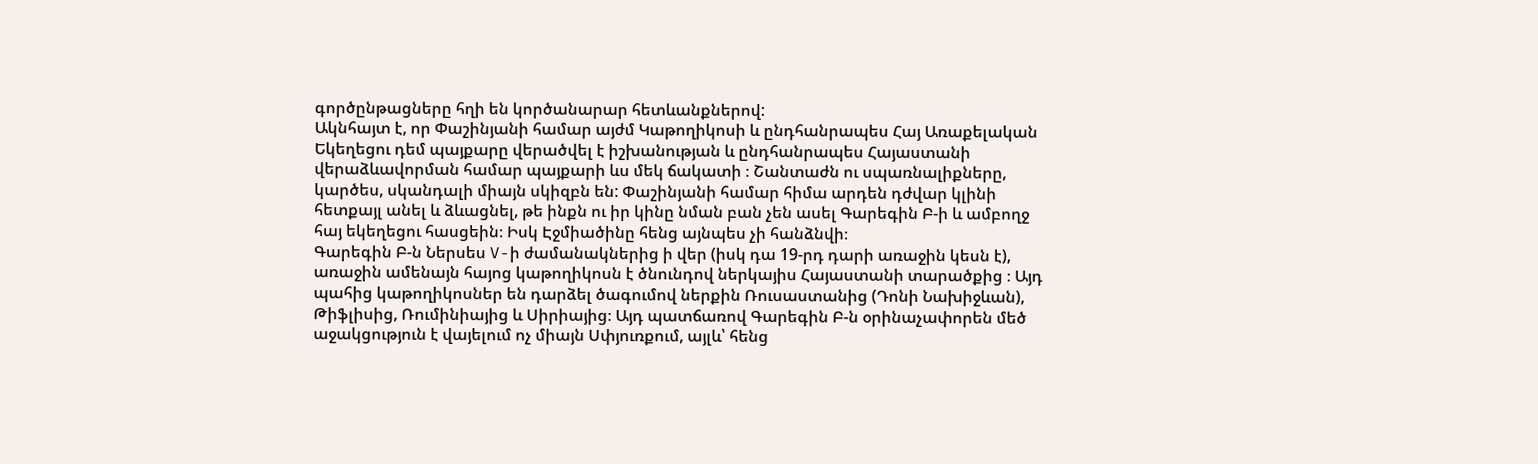գործընթացները հղի են կործանարար հետևանքներով:
Ակնհայտ է, որ Փաշինյանի համար այժմ Կաթողիկոսի և ընդհանրապես Հայ Առաքելական Եկեղեցու դեմ պայքարը վերածվել է իշխանության և ընդհանրապես Հայաստանի վերաձևավորման համար պայքարի ևս մեկ ճակատի ։ Շանտաժն ու սպառնալիքները, կարծես, սկանդալի միայն սկիզբն են: Փաշինյանի համար հիմա արդեն դժվար կլինի հետքայլ անել և ձևացնել, թե ինքն ու իր կինը նման բան չեն ասել Գարեգին Բ-ի և ամբողջ հայ եկեղեցու հասցեին։ Իսկ Էջմիածինը հենց այնպես չի հանձնվի։
Գարեգին Բ-ն Ներսես V-ի ժամանակներից ի վեր (իսկ դա 19-րդ դարի առաջին կեսն է), առաջին ամենայն հայոց կաթողիկոսն է ծնունդով ներկայիս Հայաստանի տարածքից ։ Այդ պահից կաթողիկոսներ են դարձել ծագումով ներքին Ռուսաստանից (Դոնի Նախիջևան), Թիֆլիսից, Ռումինիայից և Սիրիայից։ Այդ պատճառով Գարեգին Բ-ն օրինաչափորեն մեծ աջակցություն է վայելում ոչ միայն Սփյուռքում, այլև՝ հենց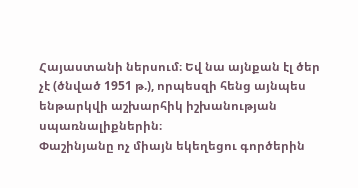Հայաստանի ներսում։ Եվ նա այնքան էլ ծեր չէ (ծնված 1951 թ.), որպեսզի հենց այնպես ենթարկվի աշխարհիկ իշխանության սպառնալիքներին։
Փաշինյանը ոչ միայն եկեղեցու գործերին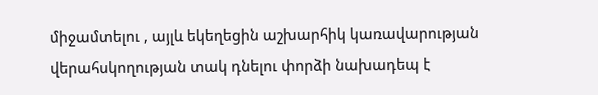միջամտելու , այլև եկեղեցին աշխարհիկ կառավարության վերահսկողության տակ դնելու փորձի նախադեպ է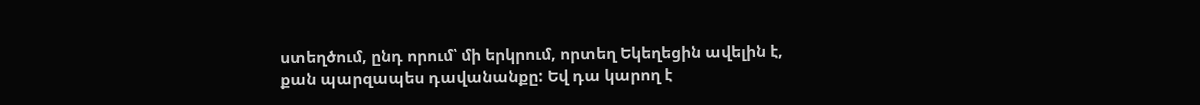ստեղծում, ընդ որում՝ մի երկրում, որտեղ Եկեղեցին ավելին է, քան պարզապես դավանանքը: Եվ դա կարող է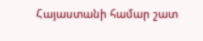Հայաստանի համար շատ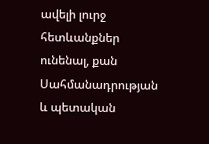ավելի լուրջ հետևանքներ ունենալ, քան Սահմանադրության և պետական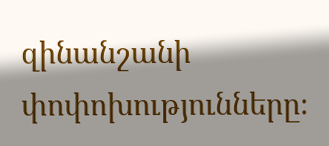զինանշանի փոփոխությունները։